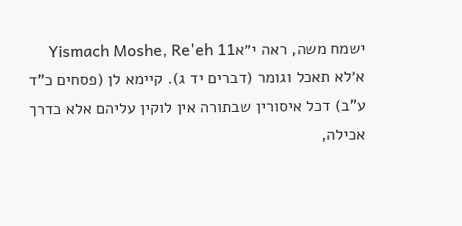ישמח משה, ראה י״אYismach Moshe, Re'eh 11
א׳לא תאכל וגומר (דברים יד ג). קיימא לן (פסחים כ"ד ע"ב) דכל איסורין שבתורה אין לוקין עליהם אלא כדרך אכילה,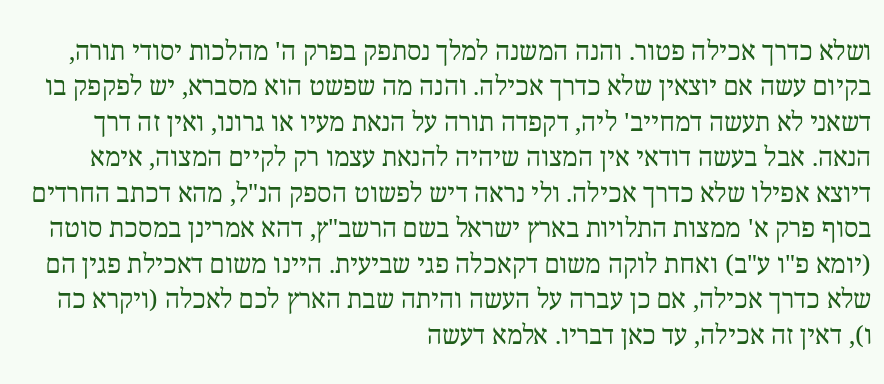ושלא כדרך אכילה פטור. והנה המשנה למלך נסתפק בפרק ה' מהלכות יסודי תורה, בקיום עשה אם יוצאין שלא כדרך אכילה. והנה מה שפשט הוא מסברא, יש לפקפק בו דשאני לא תעשה דמחייב' ליה, דקפדה תורה על הנאת מעיו או גרונו, ואין זה דרך הנאה. אבל בעשה דודאי אין המצוה שיהיה להנאת עצמו רק לקיים המצוה, אימא דיוצא אפילו שלא כדרך אכילה. ולי נראה דיש לפשוט הספק הנ"ל, מהא דכתב החרדים בסוף פרק א' ממצות התלויות בארץ ישראל בשם הרשב"ץ, דהא אמרינן במסכת סוטה (יומא פ"ו ע"ב) ואחת לוקה משום דקאכלה פגי שביעית. היינו משום דאכילת פגין הם שלא כדרך אכילה, אם כן עברה על העשה והיתה שבת הארץ לכם לאכלה (ויקרא כה ו), דאין זה אכילה, עד כאן דבריו. אלמא דעשה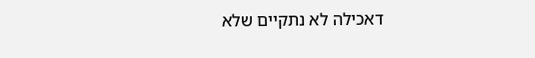דאכילה לא נתקיים שלא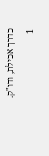כדרך אכילת, ודו"ק.
1